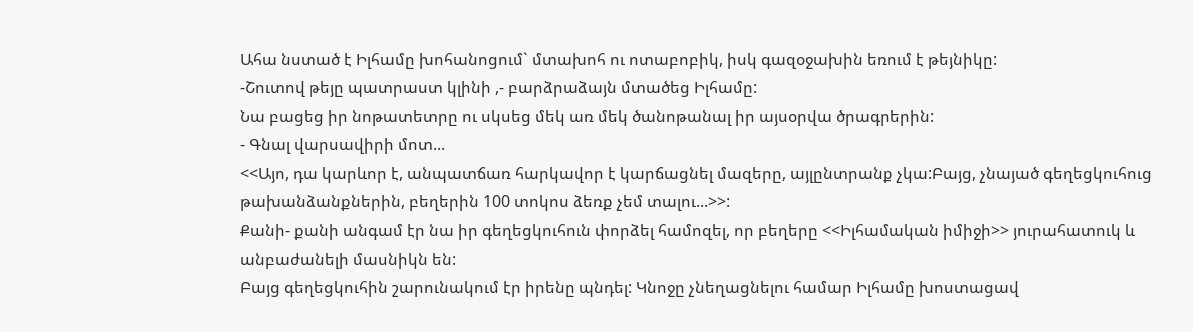Ահա նստած է Իլհամը խոհանոցում` մտախոհ ու ոտաբոբիկ, իսկ գազօջախին եռում է թեյնիկը:
-Շուտով թեյը պատրաստ կլինի ,- բարձրաձայն մտածեց Իլհամը:
Նա բացեց իր նոթատետրը ու սկսեց մեկ առ մեկ ծանոթանալ իր այսօրվա ծրագրերին:
- Գնալ վարսավիրի մոտ...
<<Այո, դա կարևոր է, անպատճառ հարկավոր է կարճացնել մազերը, այլընտրանք չկա:Բայց, չնայած գեղեցկուհուց թախանձանքներին, բեղերին 100 տոկոս ձեռք չեմ տալու...>>:
Քանի- քանի անգամ էր նա իր գեղեցկուհուն փորձել համոզել, որ բեղերը <<Իլհամական իմիջի>> յուրահատուկ և անբաժանելի մասնիկն են:
Բայց գեղեցկուհին շարունակում էր իրենը պնդել: Կնոջը չնեղացնելու համար Իլհամը խոստացավ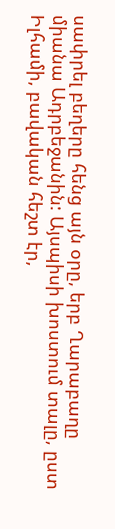սափրել բեղերը հենց այն օրը, երբ Ղարաբաղը միանա Ադրբեջանին: Այսպիսի խոստում տալը, ըստ Իլհամի, բավական հեշտ էր,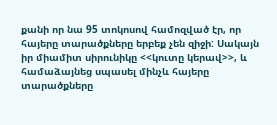քանի որ նա 95 տոկոսով համոզված էր, որ հայերը տարածքները երբեք չեն զիջի: Սակայն իր միամիտ սիրունիկը <<կուտը կերավ>>, և համաձայնեց սպասել մինչև հայերը տարածքները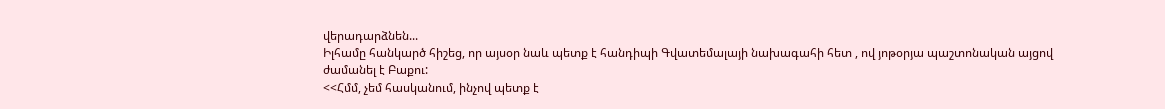վերադարձնեն...
Իլհամը հանկարծ հիշեց, որ այսօր նաև պետք է հանդիպի Գվատեմալայի նախագահի հետ , ով յոթօրյա պաշտոնական այցով ժամանել է Բաքու:
<<Հմմ, չեմ հասկանում, ինչով պետք է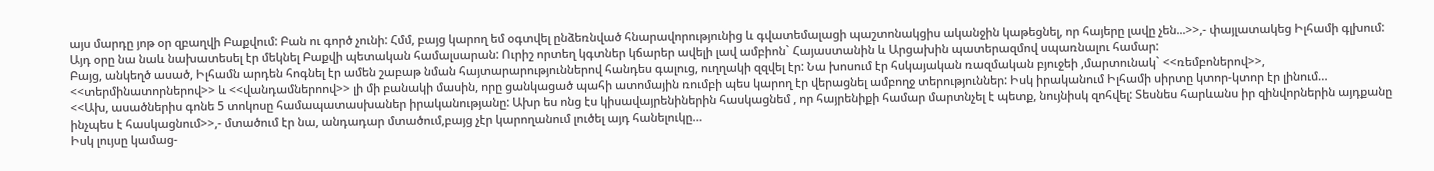այս մարդը յոթ օր զբաղվի Բաքվում: Բան ու գործ չունի: Հմմ, բայց կարող եմ օգտվել ընձեռնված հնարավորությունից և գվատեմալացի պաշտոնակցիս ականջին կաթեցնել, որ հայերը լավը չեն...>>,- փայլատակեց Իլհամի գլխում:
Այդ օրը նա նաև նախատեսել էր մեկնել Բաքվի պետական համալսարան: Ուրիշ որտեղ կգտներ կճարեր ավելի լավ ամբիոն` Հայաստանին և Արցախին պատերազմով սպառնալու համար:
Բայց, անկեղծ ասած, Իլհամն արդեն հոգնել էր ամեն շաբաթ նման հայտարարություններով հանդես գալուց, ուղղակի զզվել էր: Նա խոսում էր հսկայական ռազմական բյուջեի ,մարտունակ` <<ռեմբոներով>>, <<տերմինատորներով>> և <<վանդամներոով>> լի մի բանակի մասին, որը ցանկացած պահի ատոմային ռումբի պես կարող էր վերացնել ամբողջ տերություններ: Իսկ իրականում Իլհամի սիրտը կտոր-կտոր էր լինում…
<<Ախ, ասածներիս գոնե 5 տոկոսը համապատասխաներ իրականությանը: Ախր ես ոնց էս կիսավայրենիներին հասկացնեմ , որ հայրենիքի համար մարտնչել է պետք, նույնիսկ զոհվել: Տեսնես հարևանս իր զինվորներին այդքանը ինչպես է հասկացնում>>,- մտածում էր նա, անդադար մտածում,բայց չէր կարողանում լուծել այդ հանելուկը…
Իսկ լույսը կամաց-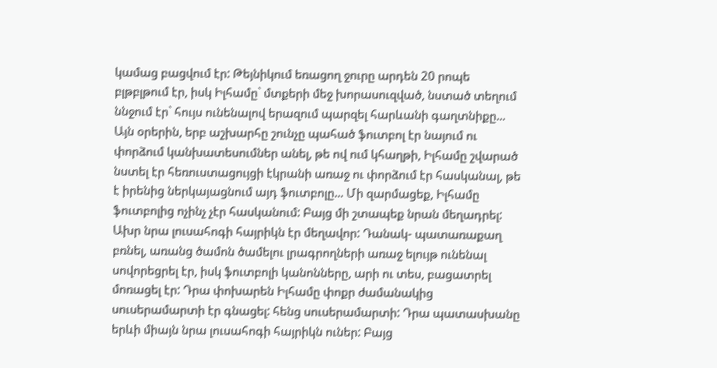կամաց բացվում էր: Թեյնիկում եռացող ջուրը արդեն 20 րոպե բլթբլթում էր, իսկ Իլհամը` մտքերի մեջ խորասուզված, նստած տեղում ննջում էր` հույս ունենալով երազում պարզել հարևանի գաղտնիքը...
Այն օրերին, երբ աշխարհը շունչը պահած ֆուտբոլ էր նայում ու փորձում կանխատեսումներ անել, թե ով ում կհաղթի, Իլհամը շվարած նստել էր հեռուստացույցի էկրանի առաջ ու փորձում էր հասկանալ, թե է իրենից ներկայացնում այդ ֆուտբոլը... Մի զարմացեք, Իլհամը ֆուտբոլից ոչինչ չէր հասկանում: Բայց մի շտապեք նրան մեղադրել: Ախր նրա լուսահոգի հայրիկն էր մեղավոր: Դանակ- պատառաքաղ բռնել, առանց ծամոն ծամելու լրագրողների առաջ ելույթ ունենալ սովորեցրել էր, իսկ ֆուտբոլի կանոնները, արի ու տես, բացատրել մոռացել էր: Դրա փոխարեն Իլհամը փոքր ժամանակից սուսերամարտի էր գնացել: հենց սուսերամարտի: Դրա պատասխանը երևի միայն նրա լուսահոգի հայրիկն ուներ: Բայց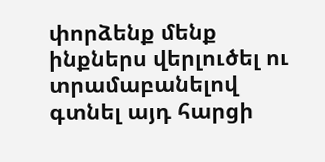փորձենք մենք ինքներս վերլուծել ու տրամաբանելով գտնել այդ հարցի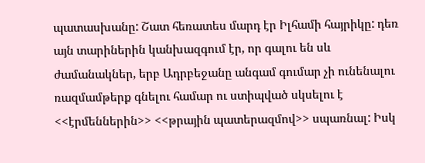պատասխանը: Շատ հեռատես մարդ էր Իլհամի հայրիկը: դեռ այն տարիներին կանխազգում էր, որ գալու են սև ժամանակներ, երբ Ադրբեջանը անգամ գումար չի ունենալու ռազմամթերք գնելու համար ու ստիպված սկսելու է <<էրմեններին>> <<թրային պատերազմով>> սպառնալ: Իսկ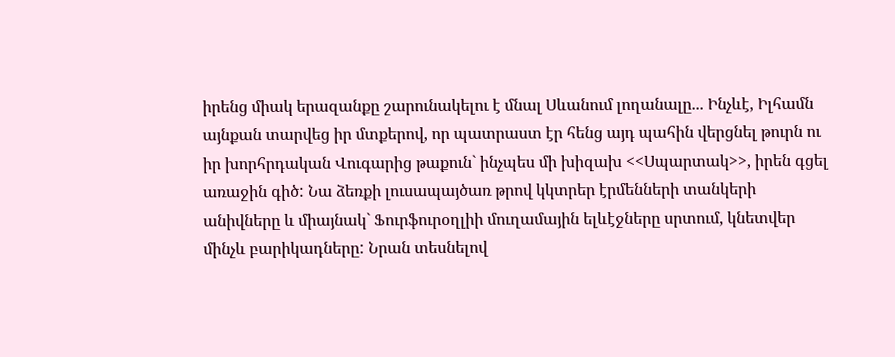իրենց միակ երազանքը շարունակելու է մնալ Սևանում լողանալը... Ինչևէ, Իլհամն այնքան տարվեց իր մտքերով, որ պատրաստ էր հենց այդ պահին վերցնել թուրն ու իր խորհրդական Վուգարից թաքուն` ինչպես մի խիզախ <<Սպարտակ>>, իրեն գցել առաջին գիծ: Նա ձեռքի լուսապայծառ թրով կկտրեր էրմենների տանկերի անիվները և միայնակ` Ֆուրֆուրօղլիի մուղամային ելևէջները սրտում, կնետվեր մինչև բարիկադները: Նրան տեսնելով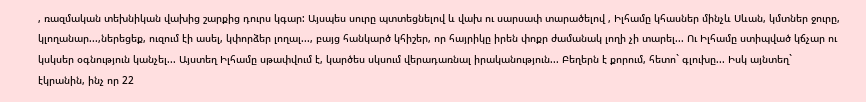, ռազմական տեխնիկան վախից շարքից դուրս կգար: Այսպես սուրը պտտեցնելով և վախ ու սարսափ տարածելով , Իլհամը կհասներ մինչև Սևան, կմտներ ջուրը, կլողանար...,ներեցեք, ուզում էի ասել, կփորձեր լողալ..., բայց հանկարծ կհիշեր, որ հայրիկը իրեն փոքր ժամանակ լողի չի տարել... Ու Իլհամը ստիպված կճչար ու կսկսեր օգնություն կանչել... Այստեղ Իլհամը սթափվում է, կարծես սկսում վերադառնալ իրականություն... Բեղերն է քորում, հետո` գլուխը... Իսկ այնտեղ` էկրանին, ինչ որ 22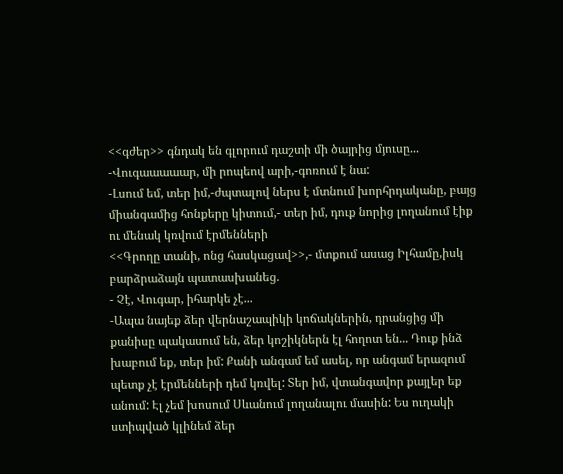<<գժեր>> գնդակ են գլորում դաշտի մի ծայրից մյուսը...
-Վուգաաաաար, մի րոպեով արի,-գոռում է նա:
-Լսում եմ, տեր իմ,-ժպտալով ներս է մտնում խորհրդականը, բայց միանգամից հոնքերը կիտում,- տեր իմ, դուք նորից լողանում էիք ու մենակ կռվում էրմենների
<<Գրողը տանի, ոնց հասկացավ>>,- մտքում ասաց Իլհամը,իսկ բարձրաձայն պատասխանեց.
- Չէ, Վուգար, իհարկե չէ...
-Ապա նայեք ձեր վերնաշապիկի կոճակներին, դրանցից մի քանիսը պակասում են, ձեր կոշիկներն էլ հողոտ են... Դուք ինձ խաբում եք, տեր իմ: Քանի անգամ եմ ասել, որ անգամ երազում պետք չէ էրմենների դեմ կռվել: Տեր իմ, վտանգավոր քայլեր եք անում: Էլ չեմ խոսում Սևանում լողանալու մասին: Ես ուղակի ստիպված կլինեմ ձեր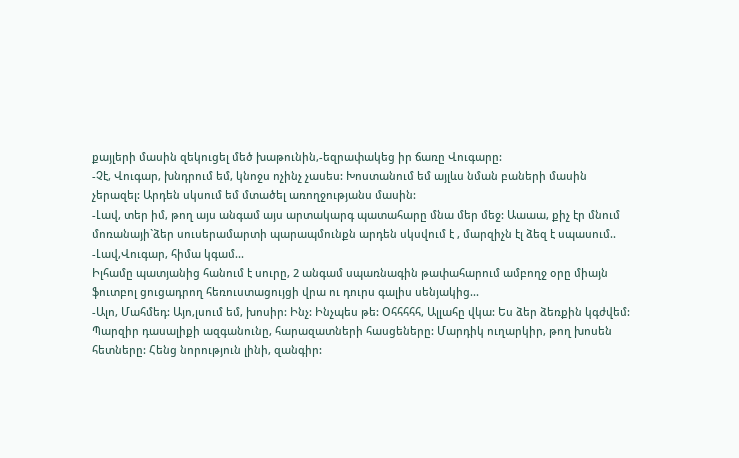քայլերի մասին զեկուցել մեծ խաթունին,-եզրափակեց իր ճառը Վուգարը:
-Չէ, Վուգար, խնդրում եմ, կնոջս ոչինչ չասես: Խոստանում եմ այլևս նման բաների մասին չերազել: Արդեն սկսում եմ մտածել առողջությանս մասին:
-Լավ, տեր իմ, թող այս անգամ այս արտակարգ պատահարը մնա մեր մեջ: Աաաա, քիչ էր մնում մոռանայի`ձեր սուսերամարտի պարապմունքն արդեն սկսվում է , մարզիչն էլ ձեզ է սպասում..
-Լավ,Վուգար, հիմա կգամ...
Իլհամը պատյանից հանում է սուրը, 2 անգամ սպառնագին թափահարում ամբողջ օրը միայն ֆուտբոլ ցուցադրող հեռուստացույցի վրա ու դուրս գալիս սենյակից...
-Ալո, Մահմեդ: Այո,լսում եմ, խոսիր: Ինչ: Ինչպես թե: Օհհհհհ, Ալլահը վկա: Ես ձեր ձեռքին կգժվեմ: Պարզիր դասալիքի ազգանունը, հարազատների հասցեները: Մարդիկ ուղարկիր, թող խոսեն հետները: Հենց նորություն լինի, զանգիր: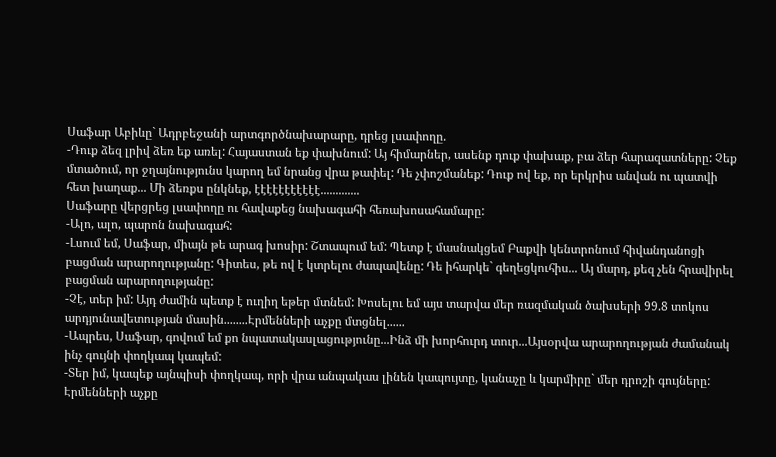Սաֆար Աբիևը` Ադրբեջանի արտգործնախարարը, դրեց լսափողը.
-Դուք ձեզ լրիվ ձեռ եք առել: Հայաստան եք փախնում: Այ հիմարներ, ասենք դուք փախաք, բա ձեր հարազատները: Չեք մտածում, որ ջղայնությունս կարող եմ նրանց վրա թափել: Դե չփոշմանեք: Դուք ով եք, որ երկրիս անվան ու պատվի հետ խաղաք... Մի ձեռքս ընկնեք, էէէէէէէէէէէ.............
Սաֆարը վերցրեց լսափողը ու հավաքեց նախագահի հեռախոսահամարը:
-Ալո, ալո, պարոն նախագահ:
-Լսում եմ, Սաֆար, միայն թե արագ խոսիր: Շտապում եմ: Պետք է մասնակցեմ Բաքվի կենտրոնում հիվանդանոցի բացման արարողությանը: Գիտես, թե ով է կտրելու ժապավենը: Դե իհարկե` գեղեցկուհիս... Այ մարդ, քեզ չեն հրավիրել բացման արարողությանը:
-Չէ, տեր իմ: Այդ ժամին պետք է ուղիղ եթեր մտնեմ: Խոսելու եմ այս տարվա մեր ռազմական ծախսերի 99.8 տոկոս արդյունավետության մասին........Էրմենների աչքը մտցնել......
-Ապրես, Սաֆար, գովում եմ քո նպատակասլացությունը...Ինձ մի խորհուրդ տուր...Այսօրվա արարողության ժամանակ ինչ գույնի փողկապ կապեմ:
-Տեր իմ, կապեք այնպիսի փողկապ, որի վրա անպակաս լինեն կապույտը, կանաչը և կարմիրը` մեր դրոշի գույները: Էրմենների աչքը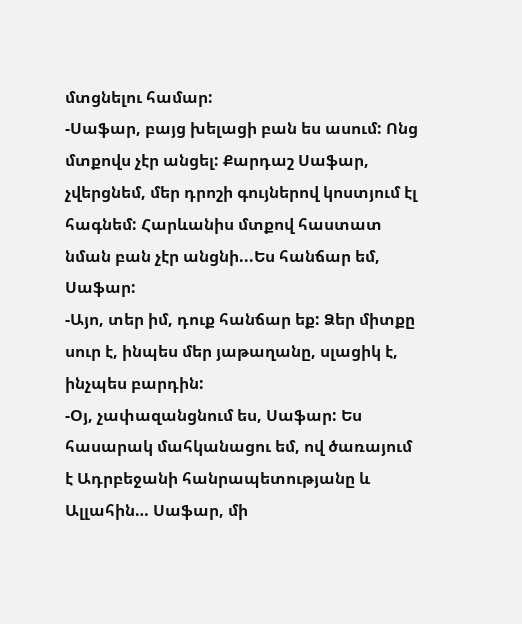մտցնելու համար:
-Սաֆար, բայց խելացի բան ես ասում: Ոնց մտքովս չէր անցել: Քարդաշ Սաֆար, չվերցնեմ, մեր դրոշի գույներով կոստյում էլ հագնեմ: Հարևանիս մտքով հաստատ նման բան չէր անցնի...Ես հանճար եմ, Սաֆար:
-Այո, տեր իմ, դուք հանճար եք: Ձեր միտքը սուր է, ինպես մեր յաթաղանը, սլացիկ է, ինչպես բարդին:
-Օյ, չափազանցնում ես, Սաֆար: Ես հասարակ մահկանացու եմ, ով ծառայում է Ադրբեջանի հանրապետությանը և Ալլահին… Սաֆար, մի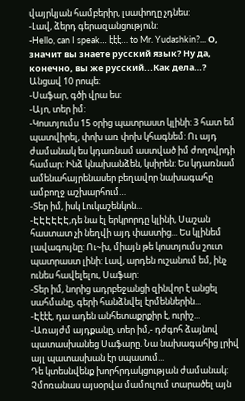վայրկյան համբերիր, լսափողը չդնես:
-Լավ, ձերդ գերազանցություն:
-Hello, can I speak… էէէ… to Mr. Yudashkin?... О, значит вы знаете русский язык? Ну да, конечно, вы же русский...Как дела…?
Անցավ 10 րոպե:
-Սաֆար, գծի վրա ես:
-Այո, տեր իմ:
-Կոստյումս 15 օրից պատրաստ կլինի: 3 հատ եմ պատվիրել, փոխ առ փոխ կհագնեմ: Ու այդ ժամանակ ես կդառնամ աստված իմ ժողովրդի համար: Ինձ կնախանձեն, կսիրեն: Ես կդառնամ ամենահայրենասեր բեղավոր նախագահը ամբողջ աշխարհում…
-Տեր իմ, իսկ Լուկաշենկոն...
-ԷԷԷԷԷԷ,դե նա էլ երկրորդը կլինի, Սաշան հաստատ չի նեղվի այդ փաստից... Ես կլինեմ լավագույնը: Ու~խ, միայն թե կոստյումս շուտ պատրաստ լինի: Լավ, արդեն ուշանում եմ, ինչ ունես հավելելու, Սաֆար:
-Տեր իմ, նորից ադրբեջանցի զինվոր է անցել սահմանը, գերի հանձնվել էրմեններին...
-Էէէէ, դա ադեն անհետաքրքիր է, ուրիշ...
-Առայժմ այդքանը, տեր իմ,- դժգոհ ձայնով պատասխանեց Սաֆարը. Նա նախագահից լրիվ այլ պատասխան էր սպասում...
Դե կտեսնվենք խորհրդակցության ժամանակ: Չմոռանաս այսօրվա մամուլում տարածել այն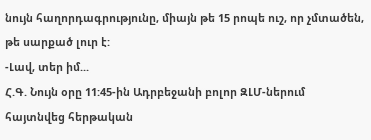նույն հաղորդագրությունը, միայն թե 15 րոպե ուշ, որ չմտածեն, թե սարքած լուր է:
-Լավ, տեր իմ...
Հ.Գ. Նույն օրը 11:45-ին Ադրբեջանի բոլոր ԶԼՄ-ներում հայտնվեց հերթական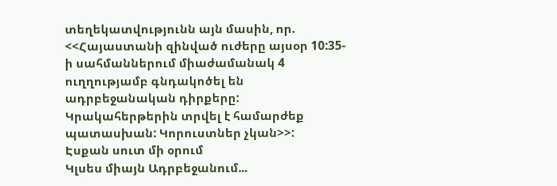տեղեկատվությունն այն մասին, որ.
<<Հայաստանի զինված ուժերը այսօր 10:35-ի սահմաններում միաժամանակ 4 ուղղությամբ գնդակոծել են ադրբեջանական դիրքերը: Կրակահերթերին տրվել է համարժեք պատասխան: Կորուստներ չկան>>:
Էսքան սուտ մի օրում
Կլսես միայն Ադրբեջանում...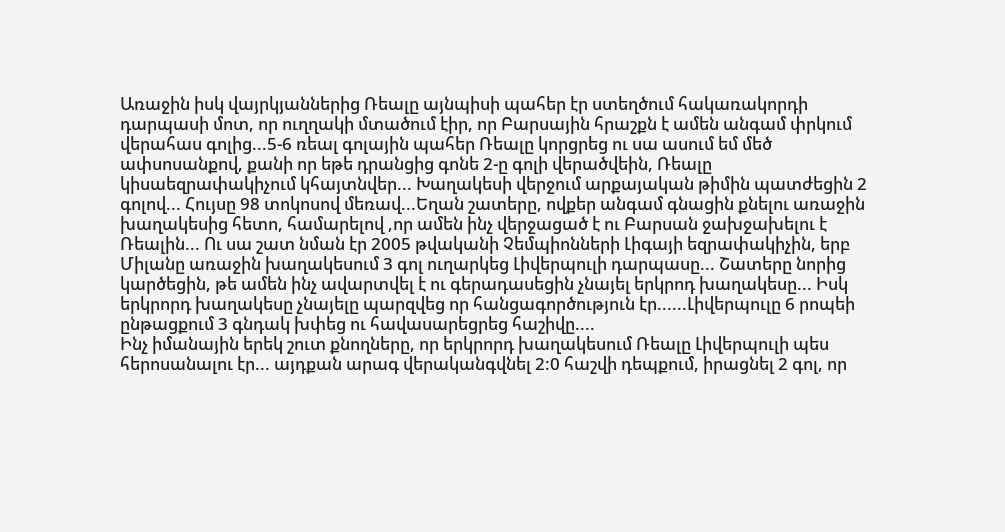Առաջին իսկ վայրկյաններից Ռեալը այնպիսի պահեր էր ստեղծում հակառակորդի դարպասի մոտ, որ ուղղակի մտածում էիր, որ Բարսային հրաշքն է ամեն անգամ փրկում վերահաս գոլից...5-6 ռեալ գոլային պահեր Ռեալը կորցրեց ու սա ասում եմ մեծ ափսոսանքով, քանի որ եթե դրանցից գոնե 2-ը գոլի վերածվեին, Ռեալը կիսաեզրափակիչում կհայտնվեր... Խաղակեսի վերջում արքայական թիմին պատժեցին 2 գոլով... Հույսը 98 տոկոսով մեռավ...Եղան շատերը, ովքեր անգամ գնացին քնելու առաջին խաղակեսից հետո, համարելով ,որ ամեն ինչ վերջացած է ու Բարսան ջախջախելու է Ռեալին... Ու սա շատ նման էր 2005 թվականի Չեմպիոնների Լիգայի եզրափակիչին, երբ Միլանը առաջին խաղակեսում 3 գոլ ուղարկեց Լիվերպուլի դարպասը... Շատերը նորից կարծեցին, թե ամեն ինչ ավարտվել է ու գերադասեցին չնայել երկրոդ խաղակեսը... Իսկ երկրորդ խաղակեսը չնայելը պարզվեց որ հանցագործություն էր......Լիվերպուլը 6 րոպեի ընթացքում 3 գնդակ խփեց ու հավասարեցրեց հաշիվը....
Ինչ իմանային երեկ շուտ քնողները, որ երկրորդ խաղակեսում Ռեալը Լիվերպուլի պես հերոսանալու էր... այդքան արագ վերականգվնել 2:0 հաշվի դեպքում, իրացնել 2 գոլ, որ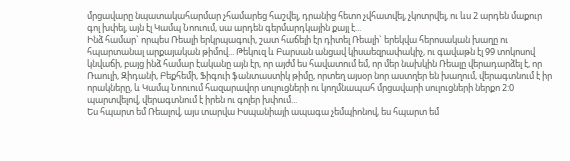մրցավարը նպատակահարմար չհամարեց հաշվել, դրանից հետո չվհատվել, չկոտրվել, ու ևս 2 արդեն մաքուր գոլ խփել, այն էլ Կամպ Նոուում, սա արդեն գերմարդկային քայլ է...
Ինձ համար` որպես Ռեալի երկրպագուի, շատ հաճելի էր դիտել Ռեալի` երեկվա հերոսական խաղը ու հպարտանալ արքայական թիմով... Թեկուզ և Բարսան անցավ կիսաեզրափակիչ, ու գավաթն էլ 99 տոկոսով կնվաճի, բայց ինձ համար էականը այն էր, որ այժմ ես հավատում եմ, որ մեր նախկին Ռեալը վերադարձել է, որ Ռաուլի, Զիդանի, Բեքհեմի, Ֆիգուի ֆանտաստիկ թիմը, որտեղ այսօր նոր աստղեր են խաղում, վերագտնում է իր որակները, և Կամպ Նոուում հազարավոր սուլուցների ու կողմնապահ մրցավարի սուլուցների ներքո 2:0 պարտվելով, վերագտնում է իրեն ու գոլեր խփում...
Ես հպարտ եմ Ռեալով, այս տարվա Իսպանիայի ապագա չեմպիոնով, ես հպարտ եմ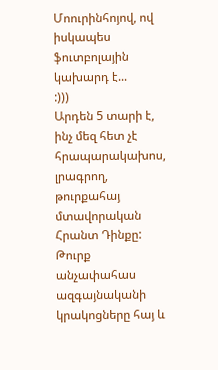Մոուրինհոյով, ով իսկապես ֆուտբոլային կախարդ է...
:)))
Արդեն 5 տարի է, ինչ մեզ հետ չէ հրապարակախոս, լրագրող, թուրքահայ մտավորական Հրանտ Դինքը: Թուրք անչափահաս ազգայնականի կրակոցները հայ և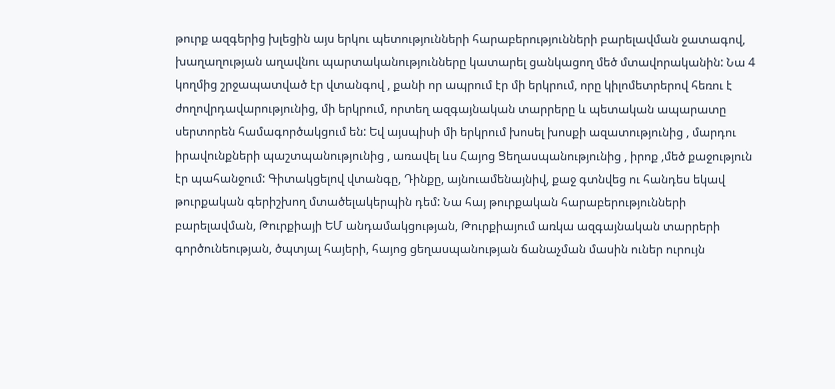թուրք ազգերից խլեցին այս երկու պետությունների հարաբերությունների բարելավման ջատագով, խաղաղության աղավնու պարտականությունները կատարել ցանկացող մեծ մտավորականին: Նա 4 կողմից շրջապատված էր վտանգով , քանի որ ապրում էր մի երկրում, որը կիլոմետրերով հեռու է ժողովրդավարությունից, մի երկրում, որտեղ ազգայնական տարրերը և պետական ապարատը սերտորեն համագործակցում են: Եվ այսպիսի մի երկրում խոսել խոսքի ազատությունից , մարդու իրավունքների պաշտպանությունից , առավել ևս Հայոց Ցեղասպանությունից , իրոք ,մեծ քաջություն էր պահանջում: Գիտակցելով վտանգը, Դինքը, այնուամենայնիվ, քաջ գտնվեց ու հանդես եկավ թուրքական գերիշխող մտածելակերպին դեմ: Նա հայ թուրքական հարաբերությունների բարելավման, Թուրքիայի ԵՄ անդամակցության, Թուրքիայում առկա ազգայնական տարրերի գործունեության, ծպտյալ հայերի, հայոց ցեղասպանության ճանաչման մասին ուներ ուրույն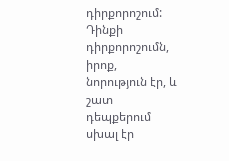դիրքորոշում:
Դինքի դիրքորոշումն, իրոք, նորություն էր, և շատ դեպքերում սխալ էր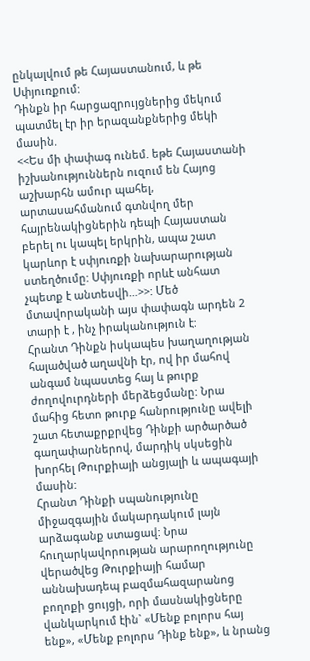ընկալվում թե Հայաստանում, և թե Սփյուռքում:
Դինքն իր հարցազրույցներից մեկում պատմել էր իր երազանքներից մեկի մասին.
<<Ես մի փափագ ունեմ. եթե Հայաստանի իշխանություններն ուզում են Հայոց աշխարհն ամուր պահել, արտասահմանում գտնվող մեր հայրենակիցներին դեպի Հայաստան բերել ու կապել երկրին, ապա շատ կարևոր է սփյուռքի նախարարության ստեղծումը: Սփյուռքի որևէ անհատ չպետք է անտեսվի…>>: Մեծ մտավորականի այս փափագն արդեն 2 տարի է , ինչ իրականություն է:
Հրանտ Դինքն իսկապես խաղաղության հալածված աղավնի էր, ով իր մահով անգամ նպաստեց հայ և թուրք ժողովուրդների մերձեցմանը: Նրա մահից հետո թուրք հանրությունը ավելի շատ հետաքրքրվեց Դինքի արծարծած գաղափարներով, մարդիկ սկսեցին խորհել Թուրքիայի անցյալի և ապագայի մասին:
Հրանտ Դինքի սպանությունը միջազգային մակարդակում լայն արձագանք ստացավ: Նրա հուղարկավորության արարողությունը վերածվեց Թուրքիայի համար աննախադեպ բազմահազարանոց բողոքի ցույցի, որի մասնակիցները վանկարկում էին` «Մենք բոլորս հայ ենք», «Մենք բոլորս Դինք ենք», և նրանց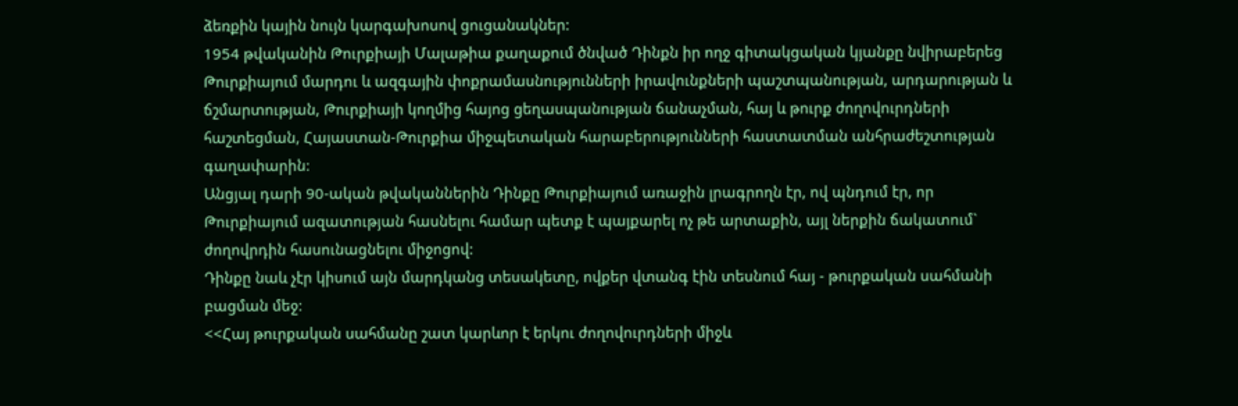ձեռքին կային նույն կարգախոսով ցուցանակներ:
1954 թվականին Թուրքիայի Մալաթիա քաղաքում ծնված Դինքն իր ողջ գիտակցական կյանքը նվիրաբերեց Թուրքիայում մարդու և ազգային փոքրամասնությունների իրավունքների պաշտպանության, արդարության և ճշմարտության, Թուրքիայի կողմից հայոց ցեղասպանության ճանաչման, հայ և թուրք ժողովուրդների հաշտեցման, Հայաստան-Թուրքիա միջպետական հարաբերությունների հաստատման անհրաժեշտության գաղափարին:
Անցյալ դարի 90-ական թվականներին Դինքը Թուրքիայում առաջին լրագրողն էր, ով պնդում էր, որ Թուրքիայում ազատության հասնելու համար պետք է պայքարել ոչ թե արտաքին, այլ ներքին ճակատում` ժողովրդին հասունացնելու միջոցով:
Դինքը նաև չէր կիսում այն մարդկանց տեսակետը, ովքեր վտանգ էին տեսնում հայ - թուրքական սահմանի բացման մեջ:
<<Հայ թուրքական սահմանը շատ կարևոր է երկու ժողովուրդների միջև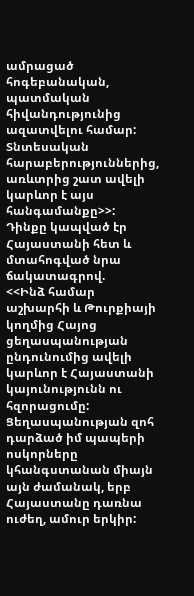ամրացած հոգեբանական, պատմական հիվանդությունից ազատվելու համար: Տնտեսական հարաբերություններից, առևտրից շատ ավելի կարևոր է այս հանգամանքը>>:
Դինքը կապված էր Հայաստանի հետ և մտահոգված նրա ճակատագրով.
<<Ինձ համար աշխարհի և Թուրքիայի կողմից Հայոց ցեղասպանության ընդունումից ավելի կարևոր է Հայաստանի կայունությունն ու հզորացումը: Ցեղասպանության զոհ դարձած իմ պապերի ոսկորները կհանգստանան միայն այն ժամանակ, երբ Հայաստանը դառնա ուժեղ, ամուր երկիր: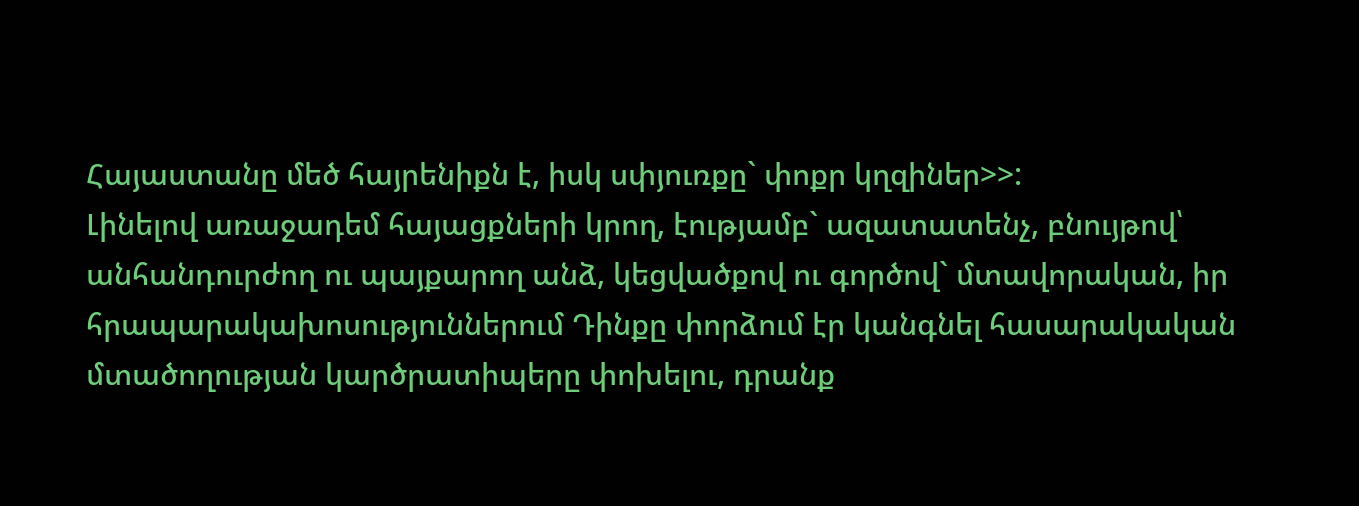Հայաստանը մեծ հայրենիքն է, իսկ սփյուռքը` փոքր կղզիներ>>:
Լինելով առաջադեմ հայացքների կրող, էությամբ` ազատատենչ, բնույթով՝ անհանդուրժող ու պայքարող անձ, կեցվածքով ու գործով` մտավորական, իր հրապարակախոսություններում Դինքը փորձում էր կանգնել հասարակական մտածողության կարծրատիպերը փոխելու, դրանք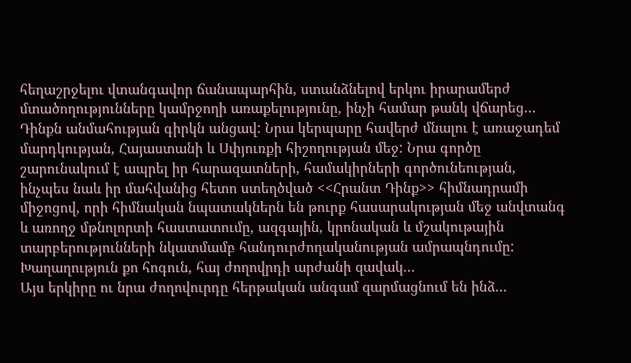հեղաշրջելու վտանգավոր ճանապարհին, ստանձնելով երկու իրարամերժ մտածողությունները կամրջողի առաքելությունը, ինչի համար թանկ վճարեց…
Դինքն անմահության գիրկն անցավ: Նրա կերպարը հավերժ մնալու է առաջադեմ մարդկության, Հայաստանի և Սփյուռքի հիշողության մեջ: Նրա գործը շարունակում է ապրել իր հարազատների, համակիրների գործունեության, ինչպես նաև իր մահվանից հետո ստեղծված <<Հրանտ Դինք>> հիմնադրամի միջոցով, որի հիմնական նպատակներն են թուրք հասարակության մեջ անվտանգ և առողջ մթնոլորտի հաստատումը, ազգային, կրոնական և մշակութային տարբերությունների նկատմամբ հանդուրժողականության ամրապնդումը:
Խաղաղություն քո հոգուն, հայ ժողովրդի արժանի զավակ...
Այս երկիրը ու նրա ժողովուրդը հերթական անգամ զարմացնում են ինձ...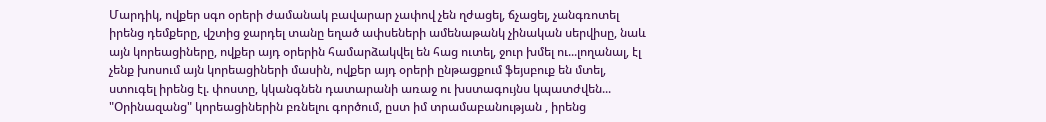Մարդիկ, ովքեր սգո օրերի ժամանակ բավարար չափով չեն ղժացել, ճչացել, չանգռոտել իրենց դեմքերը, վշտից ջարդել տանը եղած ափսեների ամենաթանկ չինական սերվիսը, նաև այն կորեացիները, ովքեր այդ օրերին համարձակվել են հաց ուտել, ջուր խմել ու...լողանալ, էլ չենք խոսում այն կորեացիների մասին, ովքեր այդ օրերի ընթացքում ֆեյսբուք են մտել, ստուգել իրենց էլ. փոստը, կկանգնեն դատարանի առաջ ու խստագույնս կպատժվեն...
"Օրինազանց" կորեացիներին բռնելու գործում, ըստ իմ տրամաբանության , իրենց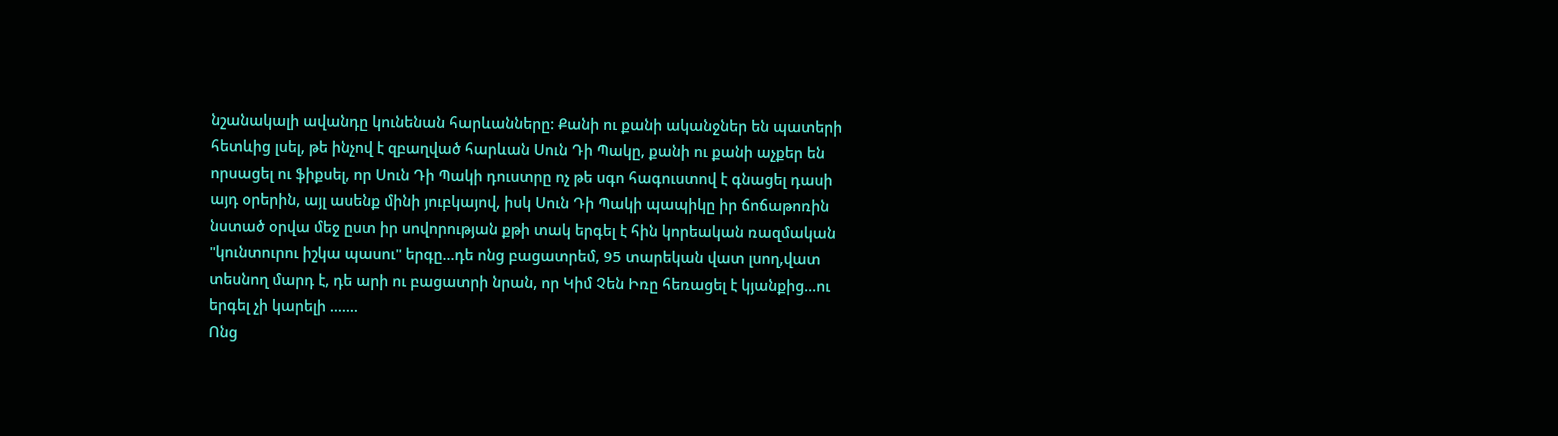նշանակալի ավանդը կունենան հարևանները: Քանի ու քանի ականջներ են պատերի հետևից լսել, թե ինչով է զբաղված հարևան Սուն Դի Պակը, քանի ու քանի աչքեր են որսացել ու ֆիքսել, որ Սուն Դի Պակի դուստրը ոչ թե սգո հագուստով է գնացել դասի այդ օրերին, այլ ասենք մինի յուբկայով, իսկ Սուն Դի Պակի պապիկը իր ճոճաթոռին նստած օրվա մեջ ըստ իր սովորության քթի տակ երգել է հին կորեական ռազմական "կունտուրու իշկա պասու" երգը...դե ոնց բացատրեմ, 95 տարեկան վատ լսող,վատ տեսնող մարդ է, դե արի ու բացատրի նրան, որ Կիմ Չեն Իռը հեռացել է կյանքից...ու երգել չի կարելի .......
Ոնց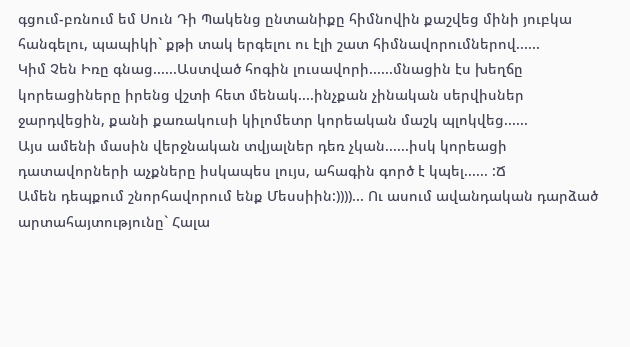գցում-բռնում եմ Սուն Դի Պակենց ընտանիքը հիմնովին քաշվեց մինի յուբկա հանգելու, պապիկի` քթի տակ երգելու ու էլի շատ հիմնավորումներով......
Կիմ Չեն Իռը գնաց......Աստված հոգին լուսավորի......մնացին էս խեղճը կորեացիները իրենց վշտի հետ մենակ....ինչքան չինական սերվիսներ ջարդվեցին, քանի քառակուսի կիլոմետր կորեական մաշկ պլոկվեց......
Այս ամենի մասին վերջնական տվյալներ դեռ չկան......իսկ կորեացի դատավորների աչքները իսկապես լույս, ահագին գործ է կպել...... :Ճ
Ամեն դեպքում շնորհավորում ենք Մեսսիին:))))... Ու ասում ավանդական դարձած արտահայտությունը` Հալա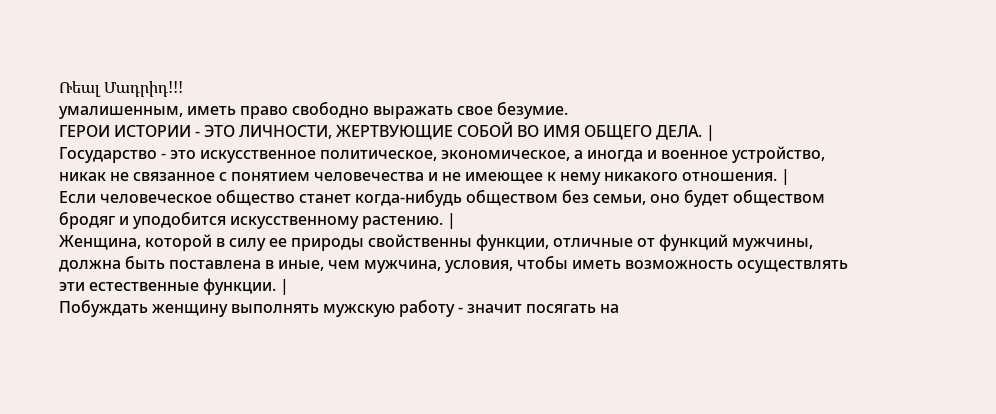Ռեալ Մադրիդ!!!
умалишенным, иметь право свободно выражать свое безумие.
ГЕРОИ ИСТОРИИ - ЭТО ЛИЧНОСТИ, ЖЕРТВУЮЩИЕ СОБОЙ ВО ИМЯ ОБЩЕГО ДЕЛА. |
Государство - это искусственное политическое, экономическое, а иногда и военное устройство, никак не связанное с понятием человечества и не имеющее к нему никакого отношения. |
Если человеческое общество станет когда-нибудь обществом без семьи, оно будет обществом бродяг и уподобится искусственному растению. |
Женщина, которой в силу ее природы свойственны функции, отличные от функций мужчины, должна быть поставлена в иные, чем мужчина, условия, чтобы иметь возможность осуществлять эти естественные функции. |
Побуждать женщину выполнять мужскую работу - значит посягать на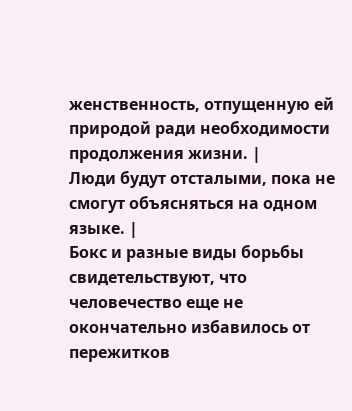женственность, отпущенную ей природой ради необходимости продолжения жизни. |
Люди будут отсталыми, пока не смогут объясняться на одном языке. |
Бокс и разные виды борьбы свидетельствуют, что человечество еще не окончательно избавилось от пережитков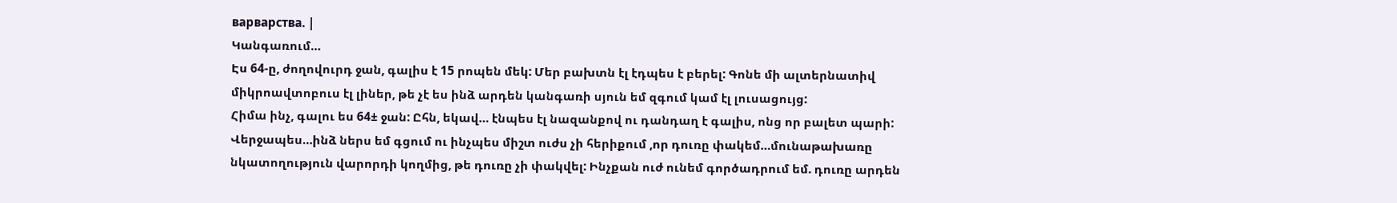варварства. |
Կանգառում…
Էս 64-ը, ժողովուրդ ջան, գալիս է 15 րոպեն մեկ: Մեր բախտն էլ էդպես է բերել: Գոնե մի ալտերնատիվ միկրոավտոբուս էլ լիներ, թե չէ ես ինձ արդեն կանգառի սյուն եմ զգում կամ էլ լուսացույց:
Հիմա ինչ, գալու ես 64± ջան: Ըհն, եկավ… էնպես էլ նազանքով ու դանդաղ է գալիս, ոնց որ բալետ պարի: Վերջապես…ինձ ներս եմ գցում ու ինչպես միշտ ուժս չի հերիքում ,որ դուռը փակեմ…մունաթախառը նկատողություն վարորդի կողմից, թե դուռը չի փակվել: Ինչքան ուժ ունեմ գործադրում եմ. դուռը արդեն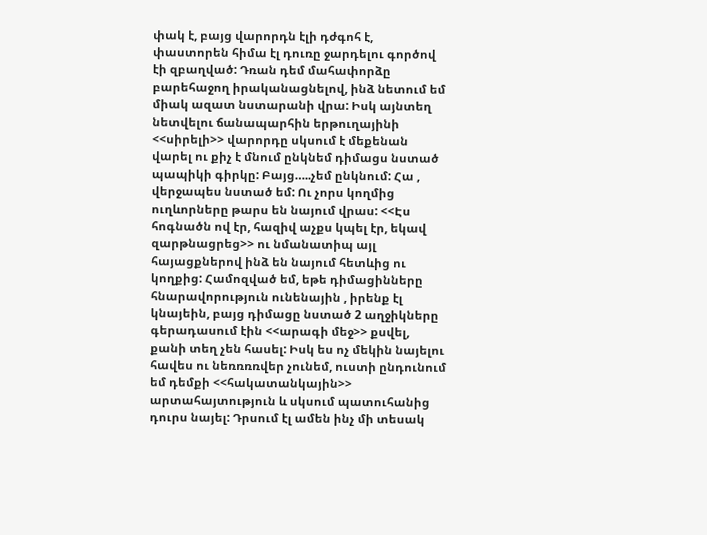փակ է, բայց վարորդն էլի դժգոհ է, փաստորեն հիմա էլ դուռը ջարդելու գործով էի զբաղված: Դռան դեմ մահափորձը բարեհաջող իրականացնելով, ինձ նետում եմ միակ ազատ նստարանի վրա: Իսկ այնտեղ նետվելու ճանապարհին երթուղայինի <<սիրելի>> վարորդը սկսում է մեքենան վարել ու քիչ է մնում ընկնեմ դիմացս նստած պապիկի գիրկը: Բայց…..չեմ ընկնում: Հա , վերջապես նստած եմ: Ու չորս կողմից ուղևորները թարս են նայում վրաս: <<Էս հոգնածն ով էր, հազիվ աչքս կպել էր, եկավ զարթնացրեց>> ու նմանատիպ այլ հայացքներով ինձ են նայում հետևից ու կողքից: Համոզված եմ, եթե դիմացինները հնարավորություն ունենային , իրենք էլ կնայեին, բայց դիմացը նստած 2 աղջիկները գերադասում էին <<արագի մեջ>> քսվել, քանի տեղ չեն հասել: Իսկ ես ոչ մեկին նայելու հավես ու նեռռռռվեր չունեմ, ուստի ընդունում եմ դեմքի <<հակատանկային>> արտահայտություն և սկսում պատուհանից դուրս նայել: Դրսում էլ ամեն ինչ մի տեսակ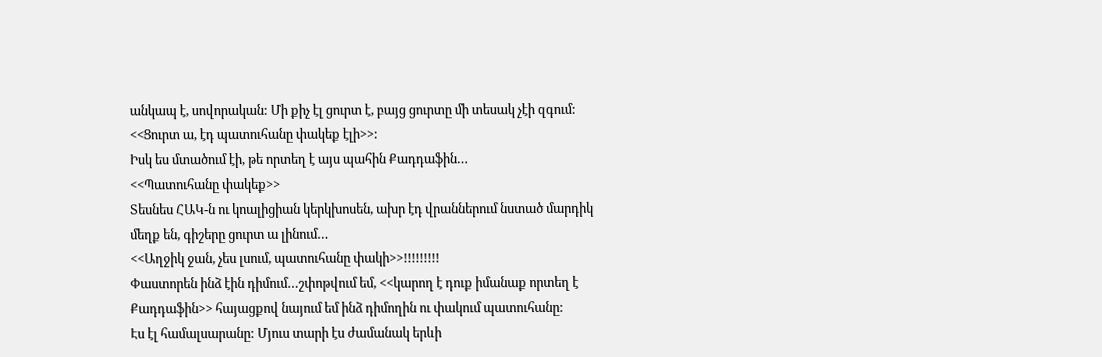անկապ է, սովորական: Մի քիչ էլ ցուրտ է, բայց ցուրտը մի տեսակ չէի զգում:
<<Ցուրտ ա, էդ պատուհանը փակեք էլի>>:
Իսկ ես մտածում էի, թե որտեղ է այս պահին Քադդաֆին…
<<Պատուհանը փակեք>>
Տեսնես ՀԱԿ-ն ու կոալիցիան կերկխոսեն, ախր էդ վրաններում նստած մարդիկ մեղք են, գիշերը ցուրտ ա լինում…
<<Աղջիկ ջան, չես լսում, պատուհանը փակի>>!!!!!!!!!
Փաստորեն ինձ էին դիմում…շփոթվում եմ, <<կարող է դուք իմանաք որտեղ է Քադդաֆին>> հայացքով նայում եմ ինձ դիմողին ու փակում պատուհանը:
Էս էլ համալսարանը: Մյուս տարի էս ժամանակ երևի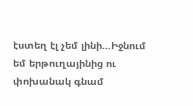էստեղ էլ չեմ լինի…Իջնում եմ երթուղայինից ու փոխանակ գնամ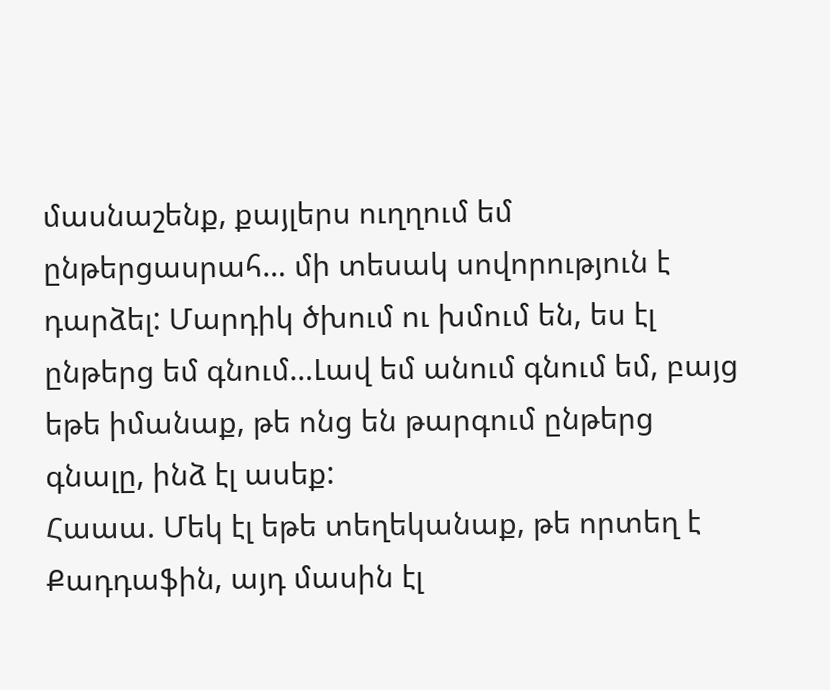մասնաշենք, քայլերս ուղղում եմ ընթերցասրահ… մի տեսակ սովորություն է դարձել: Մարդիկ ծխում ու խմում են, ես էլ ընթերց եմ գնում…Լավ եմ անում գնում եմ, բայց եթե իմանաք, թե ոնց են թարգում ընթերց գնալը, ինձ էլ ասեք:
Հաաա. Մեկ էլ եթե տեղեկանաք, թե որտեղ է Քադդաֆին, այդ մասին էլ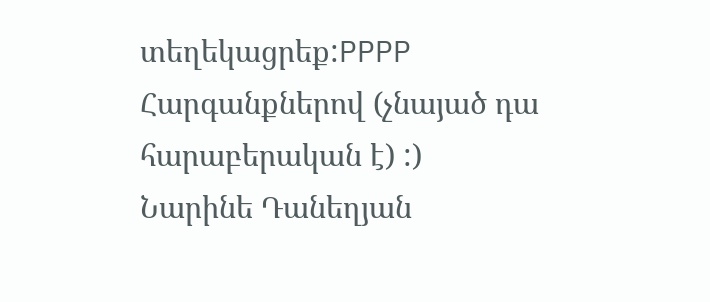տեղեկացրեք:PPPP
Հարգանքներով (չնայած դա հարաբերական է) :)
Նարինե Դանեղյան